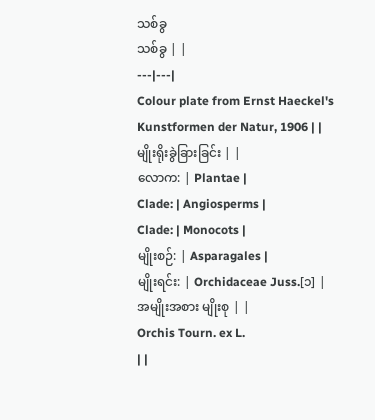သစ်ခွ
သစ်ခွ | |
---|---|
Colour plate from Ernst Haeckel's Kunstformen der Natur, 1906 | |
မျိုးရိုးခွဲခြားခြင်း | |
လောက: | Plantae |
Clade: | Angiosperms |
Clade: | Monocots |
မျိုးစဉ်: | Asparagales |
မျိုးရင်း: | Orchidaceae Juss.[၁] |
အမျိုးအစား မျိုးစု | |
Orchis Tourn. ex L.
| |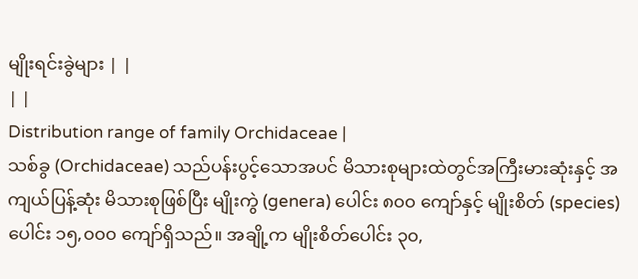မျိုးရင်းခွဲများ | |
| |
Distribution range of family Orchidaceae |
သစ်ခွ (Orchidaceae) သည်ပန်းပွင့်သောအပင် မိသားစုများထဲတွင်အကြီးမားဆုံးနှင့် အကျယ်ပြန့်ဆုံး မိသားစုဖြစ်ပြီး မျိုးကွဲ (genera) ပေါင်း ၈၀၀ ကျော်နှင့် မျိုးစိတ် (species) ပေါင်း ၁၅,၀၀၀ ကျော်ရှိသည်။ အချို့က မျိုးစိတ်ပေါင်း ၃၀,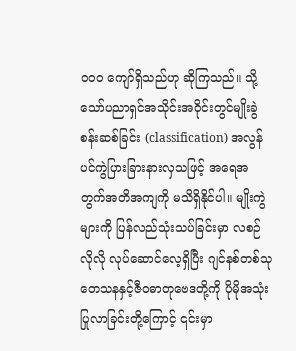၀၀၀ ကျော်ရှိသည်ဟု ဆိုကြသည်။ သို့သော်ပညာရှင်အသိုင်းအဝိုင်းတွင်မျိုးခွဲစန်းဆစ်ခြင်း (classification) အလွန်ပင်ကွဲပြားခြားနားလှသဖြင့် အရေအတွက်အတိအကျကို မသိရှိနိုင်ပါ။ မျိုးကွဲများကို ပြန်လည်သုံးသပ်ခြင်းမှာ လစဉ်လိုလို လုပ်ဆောင်လေ့ရှိပြီး ဂျင်နစ်တစ်သုတေသနနှင့်ဇီဝဓာတုဗေဒတို့ကို ပိုမိုအသုံးပြုလာခြင်းတို့ကြောင့် ၎င်းမှာ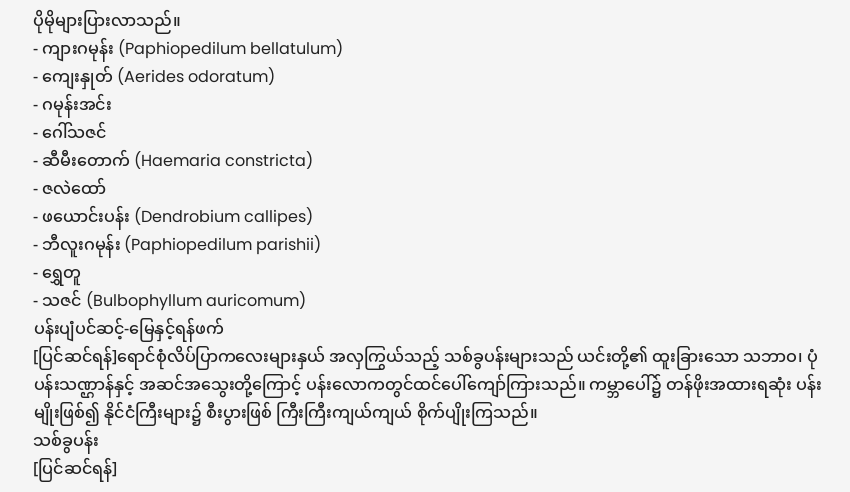ပိုမိုများပြားလာသည်။
- ကျားဂမုန်း (Paphiopedilum bellatulum)
- ကျေးနှုတ် (Aerides odoratum)
- ဂမုန်းအင်း
- ဂေါ်သဇင်
- ဆီမီးတောက် (Haemaria constricta)
- ဇလဲထော်
- ဖယောင်းပန်း (Dendrobium callipes)
- ဘီလူးဂမုန်း (Paphiopedilum parishii)
- ရွှေတူ
- သဇင် (Bulbophyllum auricomum)
ပန်းပျံပင်ဆင့်-မြေနှင့်ရန်ဖက်
[ပြင်ဆင်ရန်]ရောင်စုံလိပ်ပြာကလေးများနှယ် အလှကြွယ်သည့် သစ်ခွပန်းများသည် ယင်းတို့၏ ထူးခြားသော သဘာဝ၊ ပုံပန်းသဏ္ဌာန်နှင့် အဆင်အသွေးတို့ကြောင့် ပန်းလောကတွင်ထင်ပေါ်ကျော်ကြားသည်။ ကမ္ဘာပေါ်၌ တန်ဖိုးအထားရဆုံး ပန်းမျိုးဖြစ်၍ နိုင်ငံကြီးများ၌ စီးပွားဖြစ် ကြီးကြီးကျယ်ကျယ် စိုက်ပျိုးကြသည်။
သစ်ခွပန်း
[ပြင်ဆင်ရန်]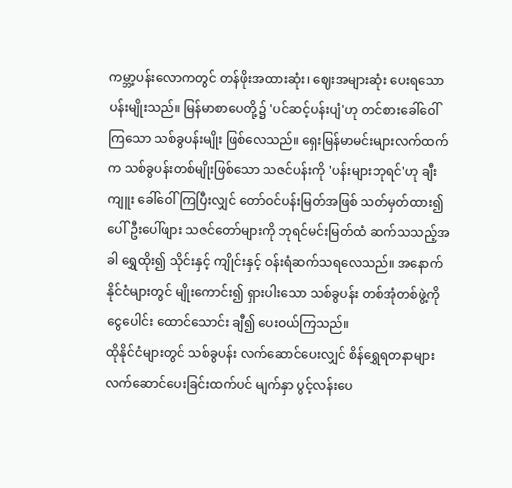ကမ္ဘာ့ပန်းလောကတွင် တန်ဖိုးအထားဆုံး၊ ဈေးအများဆုံး ပေးရသော ပန်းမျိုးသည်။ မြန်မာစာပေတို့၌ 'ပင်ဆင့်ပန်းပျံ'ဟု တင်စားခေါ်ဝေါ်ကြသော သစ်ခွပန်းမျိုး ဖြစ်လေသည်။ ရှေးမြန်မာမင်းများလက်ထက်က သစ်ခွပန်းတစ်မျိုးဖြစ်သော သဇင်ပန်းကို 'ပန်းများဘုရင်'ဟု ချီးကျူး ခေါ်ဝေါ်ကြပြီးလျှင် တော်ဝင်ပန်းမြတ်အဖြစ် သတ်မှတ်ထား၍ ပေါ်ဦးပေါ်ဖျား သဇင်တော်များကို ဘုရင်မင်းမြတ်ထံ ဆက်သသည့်အခါ ရွှေထိုး၍ သိုင်းနှင့် ကျိုင်းနှင့် ဝန်းရံဆက်သရလေသည်။ အနောက်နိုင်ငံများတွင် မျိုးကောင်း၍ ရှားပါးသော သစ်ခွပန်း တစ်အုံတစ်ဖွဲ့ကို ငွေပေါင်း ထောင်သောင်း ချီ၍ ပေးဝယ်ကြသည်။
ထိုနိုင်ငံများတွင် သစ်ခွပန်း လက်ဆောင်ပေးလျှင် စိန်ရွှေရတနာများ လက်ဆောင်ပေးခြင်းထက်ပင် မျက်နှာ ပွင့်လန်းပေ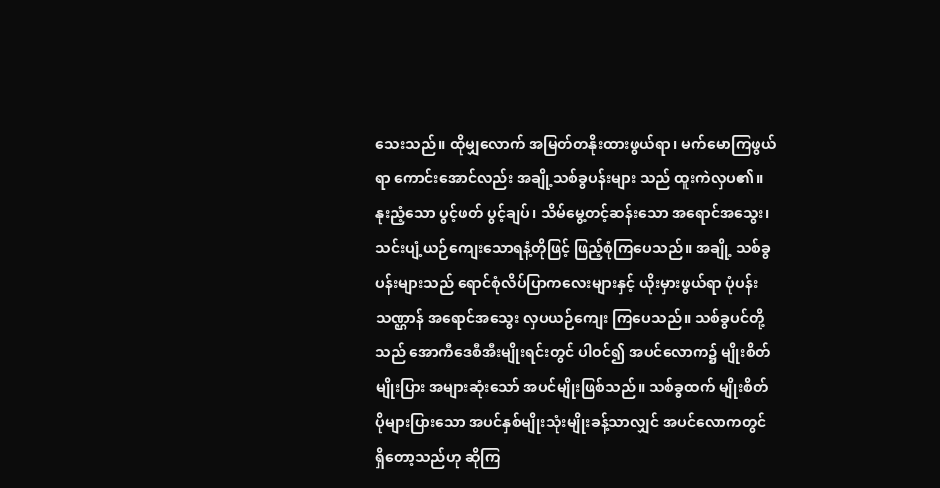သေးသည်။ ထိုမျှလောက် အမြတ်တနိုးထားဖွယ်ရာ၊ မက်မောကြဖွယ်ရာ ကောင်းအောင်လည်း အချို့သစ်ခွပန်းများ သည် ထူးကဲလှပ၏။ နုးညံ့သော ပွင့်ဖတ် ပွင့်ချပ်၊ သိမ်မွေ့တင့်ဆန်းသော အရောင်အသွေး၊ သင်းပျံ့ယဉ်ကျေးသောရနံ့တိုဖြင့် ဖြည့်စုံကြပေသည်။ အချို့ သစ်ခွပန်းများသည် ရောင်စုံလိပ်ပြာကလေးများနှင့် ယိုးမှားဖွယ်ရာ ပုံပန်းသဏ္ဌာန် အရောင်အသွေး လှပယဉ်ကျေး ကြပေသည်။ သစ်ခွပင်တို့သည် အောကီဒေစီအီးမျိုးရင်းတွင် ပါဝင်၍ အပင်လောက၌ မျိုးစိတ်မျိုးပြား အများဆုံးသော် အပင်မျိုးဖြစ်သည်။ သစ်ခွထက် မျိုးစိတ်ပိုများပြားသော အပင်နှစ်မျိုးသုံးမျိုးခန့်သာလျှင် အပင်လောကတွင် ရှိတော့သည်ဟု ဆိုကြ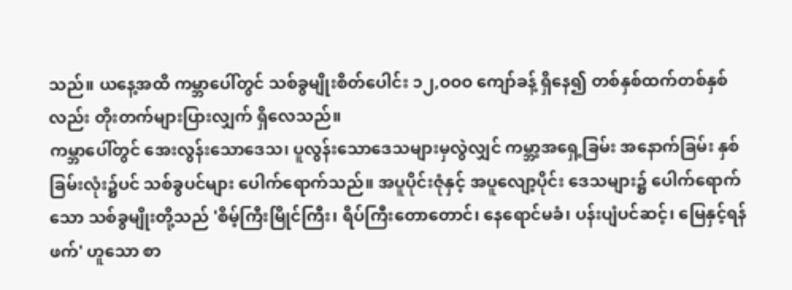သည်။ ယနေ့အထိ ကမ္ဘာပေါ်တွင် သစ်ခွမျိုးစိတ်ပေါင်း ၁၂,ဝဝဝ ကျော်ခန့် ရှိနေ၍ တစ်နှစ်ထက်တစ်နှစ်လည်း တိုးတက်များပြားလျှက် ရှိလေသည်။
ကမ္ဘာပေါ်တွင် အေးလွန်းသောဒေသ၊ ပူလွန်းသောဒေသများမှလွဲလျှင် ကမ္ဘာ့အရှေ့ခြမ်း အနောက်ခြမ်း နှစ်ခြမ်းလုံး၌ပင် သစ်ခွပင်များ ပေါက်ရောက်သည်။ အပူပိုင်းဇုံနှင့် အပူလျော့ပိုင်း ဒေသများ၌ ပေါက်ရောက်သော သစ်ခွမျိုးတို့သည် 'စိမ့်ကြီးမြိုင်ကြီး၊ ရိပ်ကြီးတောတောင်၊ နေရောင်မခံ၊ ပန်းပျံပင်ဆင့်၊ မြေနှင့်ရန်ဖက်' ဟူသော စာ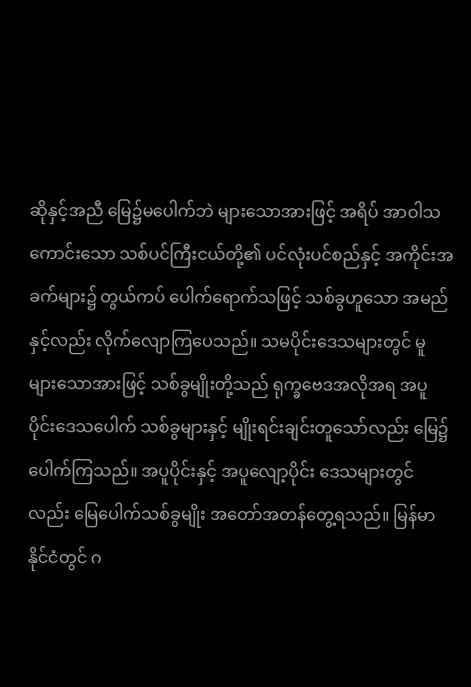ဆိုနှင့်အညီ မြေ၌မပေါက်ဘဲ များသောအားဖြင့် အရိပ် အာဝါသကောင်းသော သစ်ပင်ကြီးငယ်တို့၏ ပင်လုံးပင်စည်နှင့် အကိုင်းအခက်များ၌ တွယ်ကပ် ပေါက်ရောက်သဖြင့် သစ်ခွဟူသော အမည်နှင့်လည်း လိုက်လျောကြပေသည်။ သမပိုင်းဒေသများတွင် မူ များသောအားဖြင့် သစ်ခွမျိုးတို့သည် ရုက္ခဗေဒအလိုအရ အပူပိုင်းဒေသပေါက် သစ်ခွများနှင့် မျိုးရင်းချင်းတူသော်လည်း မြေ၌ပေါက်ကြသည်။ အပူပိုင်းနှင့် အပူလျော့ပိုင်း ဒေသများတွင်လည်း မြေပေါက်သစ်ခွမျိုး အတော်အတန်တွေ့ရသည်။ မြန်မာနိုင်ငံတွင် ဂ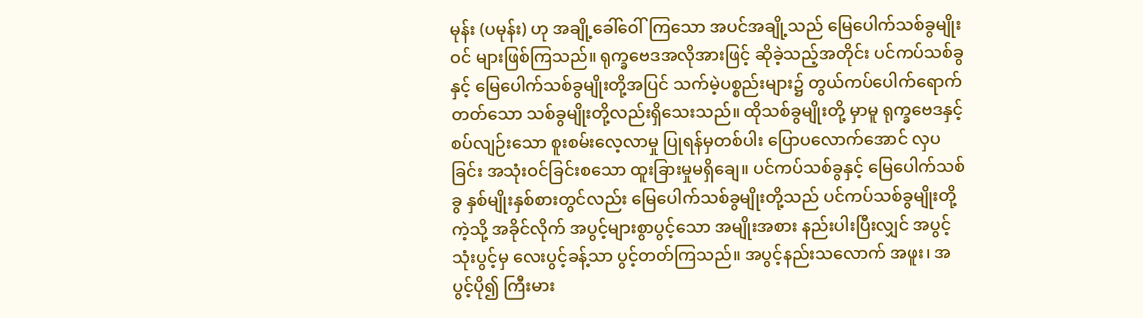မုန်း (ပမုန်း) ဟု အချို့ခေါ်ဝေါ်ကြသော အပင်အချို့သည် မြေပေါက်သစ်ခွမျိုးဝင် များဖြစ်ကြသည်။ ရုက္ခဗေဒအလိုအားဖြင့် ဆိုခဲ့သည့်အတိုင်း ပင်ကပ်သစ်ခွနှင့် မြေပေါက်သစ်ခွမျိုးတို့အပြင် သက်မဲ့ပစ္စည်းများ၌ တွယ်ကပ်ပေါက်ရောက်တတ်သော သစ်ခွမျိုးတို့လည်းရှိသေးသည်။ ထိုသစ်ခွမျိုးတို့ မှာမူ ရုက္ခဗေဒနှင့် စပ်လျဉ်းသော စူးစမ်းလေ့လာမှု ပြုရန်မှတစ်ပါး ပြောပလောက်အောင် လှပခြင်း အသုံးဝင်ခြင်းစသော ထူးခြားမှုမရှိချေ။ ပင်ကပ်သစ်ခွနှင့် မြေပေါက်သစ်ခွ နှစ်မျိုးနှစ်စားတွင်လည်း မြေပေါက်သစ်ခွမျိုးတို့သည် ပင်ကပ်သစ်ခွမျိုးတို့ကဲ့သို့ အခိုင်လိုက် အပွင့်များစွာပွင့်သော အမျိုးအစား နည်းပါးပြီးလျှင် အပွင့်သုံးပွင့်မှ လေးပွင့်ခန့်သာ ပွင့်တတ်ကြသည်။ အပွင့်နည်းသလောက် အဖူး၊ အပွင့်ပို၍ ကြီးမား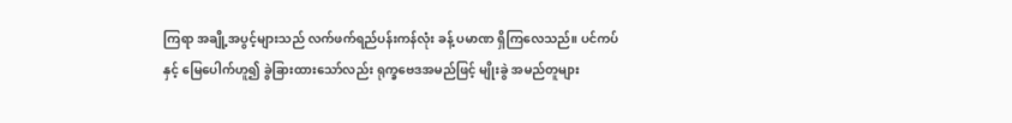ကြရာ အချို့အပွင့်များသည် လက်ဖက်ရည်ပန်းကန်လုံး ခန့် ပမာဏ ရှိကြလေသည်။ ပင်ကပ်နှင့် မြေပေါက်ဟူ၍ ခွဲခြားထားသော်လည်း ရုက္ခဗေဒအမည်ဖြင့် မျိုးခွဲ အမည်တူများ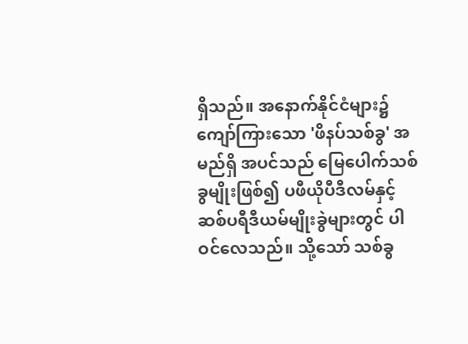ရှိသည်။ အနောက်နိုင်ငံများ၌ ကျော်ကြားသော 'ဖိနပ်သစ်ခွ' အမည်ရှိ အပင်သည် မြေပေါက်သစ်ခွမျိုးဖြစ်၍ ပဖီယိုပီဒီလမ်နှင့် ဆစ်ပရီဒီယမ်မျိုးခွဲများတွင် ပါဝင်လေသည်။ သို့သော် သစ်ခွ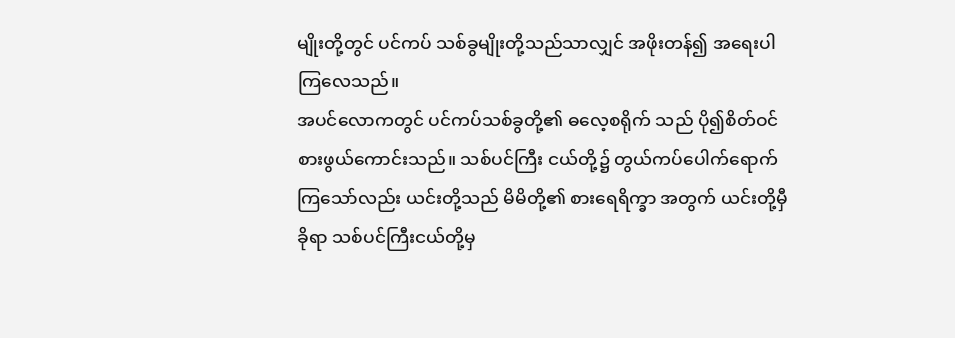မျိုးတို့တွင် ပင်ကပ် သစ်ခွမျိုးတို့သည်သာလျှင် အဖိုးတန်၍ အရေးပါကြလေသည်။
အပင်လောကတွင် ပင်ကပ်သစ်ခွတို့၏ ဓလေ့စရိုက် သည် ပို၍စိတ်ဝင်စားဖွယ်ကောင်းသည်။ သစ်ပင်ကြီး ငယ်တို့၌ တွယ်ကပ်ပေါက်ရောက်ကြသော်လည်း ယင်းတို့သည် မိမိတို့၏ စားရေရိက္ခာ အတွက် ယင်းတို့မှီခိုရာ သစ်ပင်ကြီးငယ်တို့မှ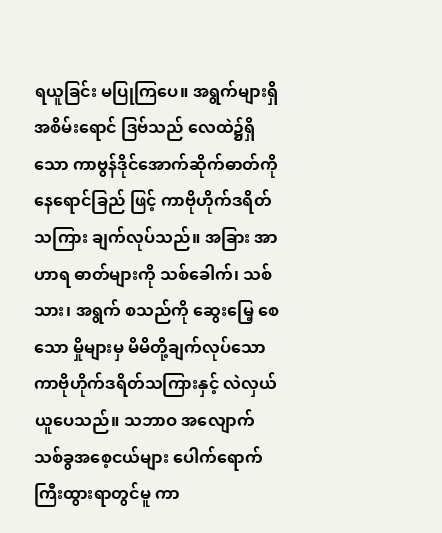ရယူခြင်း မပြုကြပေ။ အရွက်များရှိ အစိမ်းရောင် ဒြဗ်သည် လေထဲ၌ရှိသော ကာဗွန်ဒိုင်အောက်ဆိုက်ဓာတ်ကို နေရောင်ခြည် ဖြင့် ကာဗိုဟိုက်ဒရိတ်သကြား ချက်လုပ်သည်။ အခြား အာဟာရ ဓာတ်များကို သစ်ခေါက်၊ သစ်သား၊ အရွက် စသည်ကို ဆွေးမြေ့ စေသော မှိုများမှ မိမိတို့ချက်လုပ်သော ကာဗိုဟိုက်ဒရိတ်သကြားနှင့် လဲလှယ်ယူပေသည်။ သဘာဝ အလျောက် သစ်ခွအစေ့ငယ်များ ပေါက်ရောက် ကြီးထွားရာတွင်မူ ကာ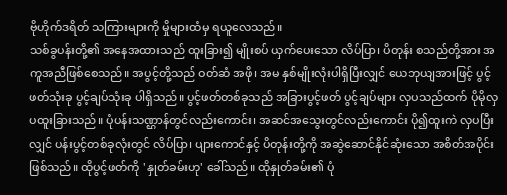ဗိုဟိုက်ဒရိတ် သကြားများကို မှိုများထံမှ ရယူလေသည်။
သစ်ခွပန်းတို့၏ အနေအထားသည် ထူးခြား၍ မျိုးစပ် ယှက်ပေးသော လိပ်ပြာ၊ ပိတုန်း စသည်တို့အား အကူအညီဖြစ်စေသည်။ အပွင့်တို့သည် ဝတ်ဆံ အဖို၊ အမ နှစ်မျိုးလုံးပါရှိပြီးလျှင် ယေဘုယျအားဖြင့် ပွင့်ဖတ်သုံးခု ပွင့်ချပ်သုံးခု ပါရှိသည်။ ပွင့်ဖတ်တစ်ခုသည် အခြားပွင့်ဖတ် ပွင့်ချပ်များ လှပသည်ထက် ပိုမိုလှပထူးခြားသည်။ ပုံပန်းသဏ္ဌာန်တွင်လည်းကောင်း၊ အဆင်အသွေးတွင်လည်းကောင်း ပို၍ထူးကဲ လှပပြီးလျှင် ပန်းပွင့်တစ်ခုလုံးတွင် လိပ်ပြာ၊ ပျားကောင်နှင့် ပိတုန်းတို့ကို အဆွဲဆောင်နိုင်ဆုံးသော အစိတ်အပိုင်းဖြစ်သည်။ ထိုပွင့်ဖတ်ကို 'နှုတ်ခမ်းဟု' ခေါ်သည်။ ထိုနှုတ်ခမ်း၏ ပုံ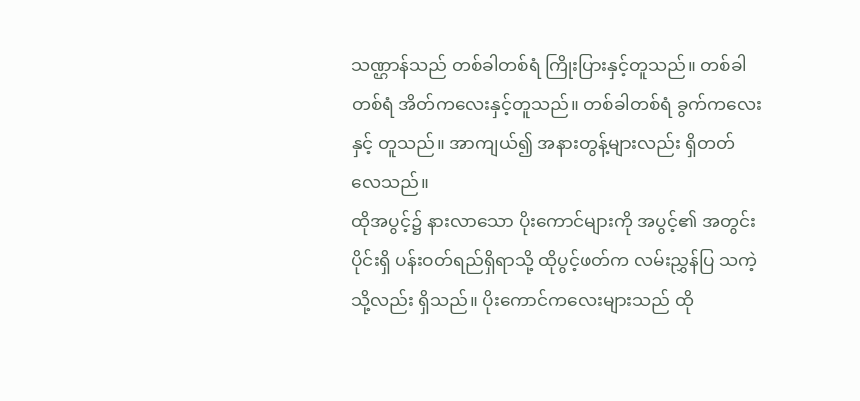သဏ္ဌာန်သည် တစ်ခါတစ်ရံ ကြိုးပြားနှင့်တူသည်။ တစ်ခါတစ်ရံ အိတ်ကလေးနှင့်တူသည်။ တစ်ခါတစ်ရံ ခွက်ကလေးနှင့် တူသည်။ အာကျယ်၍ အနားတွန့်များလည်း ရှိတတ်လေသည်။
ထိုအပွင့်၌ နားလာသော ပိုးကောင်များကို အပွင့်၏ အတွင်းပိုင်းရှိ ပန်းဝတ်ရည်ရှိရာသို့ ထိုပွင့်ဖတ်က လမ်းညွှန်ပြ သကဲ့သို့လည်း ရှိသည်။ ပိုးကောင်ကလေးများသည် ထို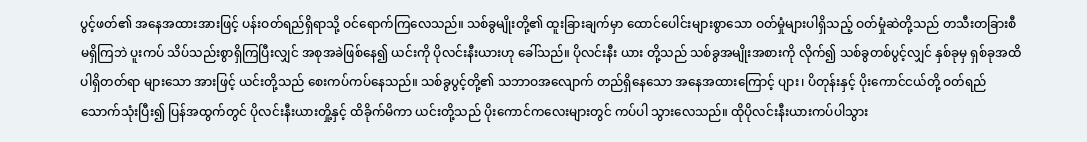ပွင့်ဖတ်၏ အနေအထားအားဖြင့် ပန်းဝတ်ရည်ရှိရာသို့ ဝင်ရောက်ကြလေသည်။ သစ်ခွမျိုးတို့၏ ထူးခြားချက်မှာ ထောင်ပေါင်းများစွာသော ဝတ်မှုံများပါရှိသည့် ဝတ်မှုံဆဲတို့သည် တသီးတခြားစီ မရှိကြဘဲ ပူးကပ် သိပ်သည်းစွာရှိကြပြီးလျှင် အစုအခဲဖြစ်နေ၍ ယင်းကို ပိုလင်းနီးယားဟု ခေါ်သည်။ ပိုလင်းနီး ယား တို့သည် သစ်ခွအမျိုးအစားကို လိုက်၍ သစ်ခွတစ်ပွင့်လျှင် နှစ်ခုမှ ရှစ်ခုအထိ ပါရှိတတ်ရာ များသော အားဖြင့် ယင်းတို့သည် စေးကပ်ကပ်နေသည်။ သစ်ခွပွင့်တို့၏ သဘာဝအလျောက် တည်ရှိနေသော အနေအထားကြောင့် ပျား၊ ပိတုန်းနှင့် ပိုးကောင်ငယ်တို့ ဝတ်ရည်သောက်သုံးပြီး၍ ပြန်အထွက်တွင် ပိုလင်းနီးယားတှို့နှင့် ထိခိုက်မိကာ ယင်းတို့သည် ပိုးကောင်ကလေးများတွင် ကပ်ပါ သွားလေသည်။ ထိုပိုလင်းနီးယားကပ်ပါသွား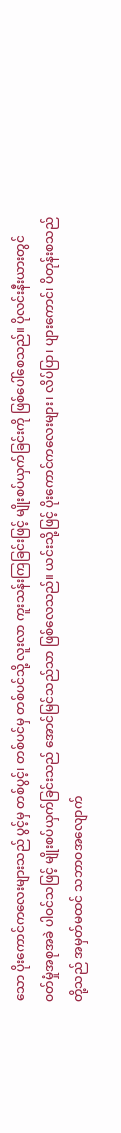သော ပိုးကောင်ကလေးများသည် ပွင့်မှ တစ်ပွင့်၊ တစ်ပင်မှ တစ်ပင်သို့ လူးလာ ကူးသန်းကြခြင်းဖြင့် မျိုးစပ်ယှက်ခြင်းကို ဖြစ်ပေါ်စေသည်။ ပိုလင်းနီးယားတွင် ဝတ်မှုံအစုအခဲ ပါဝင်သဖြင့် မျိုးစပ်ယှက်ခြင်းသည် အောင်မြင်သည်သာ ဖြစ်လေသည်။ ယင်းသို့ဖြင့် ပိုးကောင်ကလေးများ၊ လိပ်ပြာ၊ ပျားကောင်၊ ပိတုန်းစသည်တို့သည် အမှတ်မထင် သဘာဝအလျောက်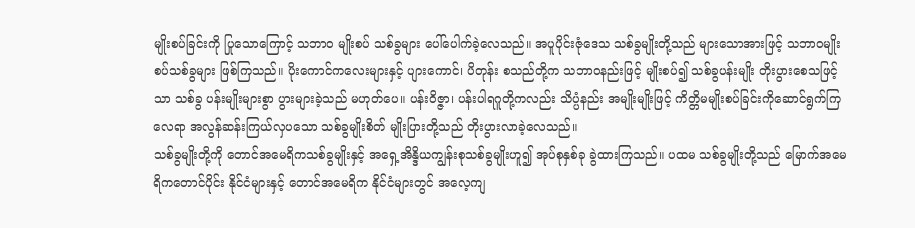မျိုးစပ်ခြင်းကို ပြုသောကြောင့် သဘာဝ မျိုးစပ် သစ်ခွများ ပေါ်ပေါက်ခဲ့လေသည်။ အပူပိုင်းဇုံဒေသ သစ်ခွမျိုးတို့သည် များသောအားဖြင့် သဘာဝမျိုးစပ်သစ်ခွများ ဖြစ်ကြသည်။ ပိုးကောင်ကလေးများနှင့် ပျားကောင်၊ ပိတုန်း စသည်တို့က သဘာဝနည်းဖြင့် မျိုးစပ်၍ သစ်ခွပန်းမျိုး တိုးပွားစေသဖြင့်သာ သစ်ခွ ပန်းမျိုးများစွာ ပွားများခဲ့သည် မဟုတ်ပေ။ ပန်းဝိဇ္ဇာ၊ ပန်းပါရဂူတို့ကလည်း သိပ္ပံနည်း အမျိုးမျိုးဖြင့် ကိတ္တိမမျိုးစပ်ခြင်းကိုဆောင်ရွက်ကြလေရာ အလွန်ဆန်းကြယ်လှပသော သစ်ခွမျိုးစိတ် မျိုးပြားတို့သည် တိုးပွားလာခဲ့လေသည်။
သစ်ခွမျိုးတို့ကို တောင်အမေရိကသစ်ခွမျိုးနှင့် အရှေ့အိန္ဒိယကျွန်းစုသစ်ခွမျိုးဟူ၍ အုပ်စုနှစ်ခု ခွဲထားကြသည်။ ပထမ သစ်ခွမျိုးတို့သည် မြောက်အမေရိကတောင်ပိုင်း နိုင်ငံများနှင့် တောင်အမေရိက နိုင်ငံများတွင် အလေ့ကျ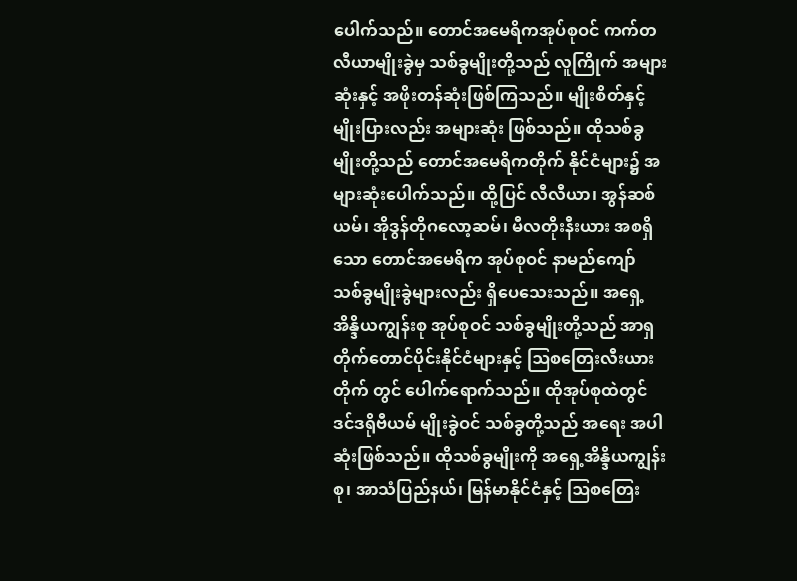ပေါက်သည်။ တောင်အမေရိကအုပ်စုဝင် ကက်တလီယာမျိုးခွဲမှ သစ်ခွမျိုးတို့သည် လူကြိုက် အများဆုံးနှင့် အဖိုးတန်ဆုံးဖြစ်ကြသည်။ မျိုးစိတ်နှင့် မျိုးပြားလည်း အများဆုံး ဖြစ်သည်။ ထိုသစ်ခွမျိုးတို့သည် တောင်အမေရိကတိုက် နိုင်ငံများ၌ အများဆုံးပေါက်သည်။ ထို့ပြင် လီလီယာ၊ အွန်ဆစ်ယမ်၊ အိုဒွန်တိုဂလော့ဆမ်၊ မီလတိုးနီးယား အစရှိသော တောင်အမေရိက အုပ်စုဝင် နာမည်ကျော် သစ်ခွမျိုးခွဲများလည်း ရှိပေသေးသည်။ အရှေ့အိန္ဒိယကျွန်းစု အုပ်စုဝင် သစ်ခွမျိုးတို့သည် အာရှတိုက်တောင်ပိုင်းနိုင်ငံများနှင့် ဩစတြေးလီးယားတိုက် တွင် ပေါက်ရောက်သည်။ ထိုအုပ်စုထဲတွင် ဒင်ဒရိုဗီယမ် မျိုးခွဲဝင် သစ်ခွတို့သည် အရေး အပါဆုံးဖြစ်သည်။ ထိုသစ်ခွမျိုးကို အရှေ့အိန္ဒိယကျွန်းစု၊ အာသံပြည်နယ်၊ မြန်မာနိုင်ငံနှင့် ဩစတြေး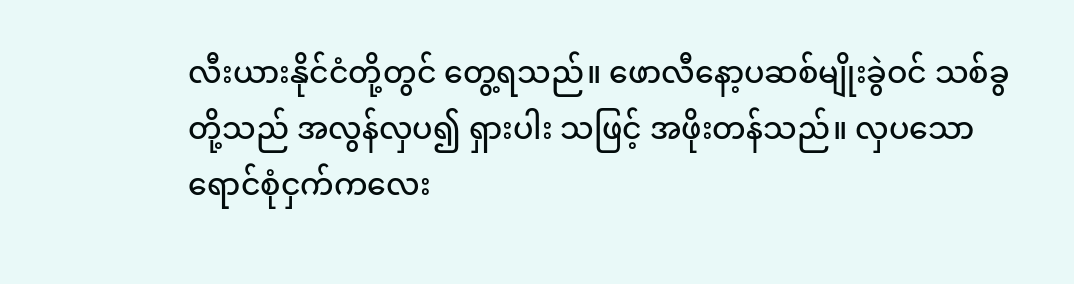လီးယားနိုင်ငံတို့တွင် တွေ့ရသည်။ ဖောလီနော့ပဆစ်မျိုးခွဲဝင် သစ်ခွတို့သည် အလွန်လှပ၍ ရှားပါး သဖြင့် အဖိုးတန်သည်။ လှပသောရောင်စုံငှက်ကလေး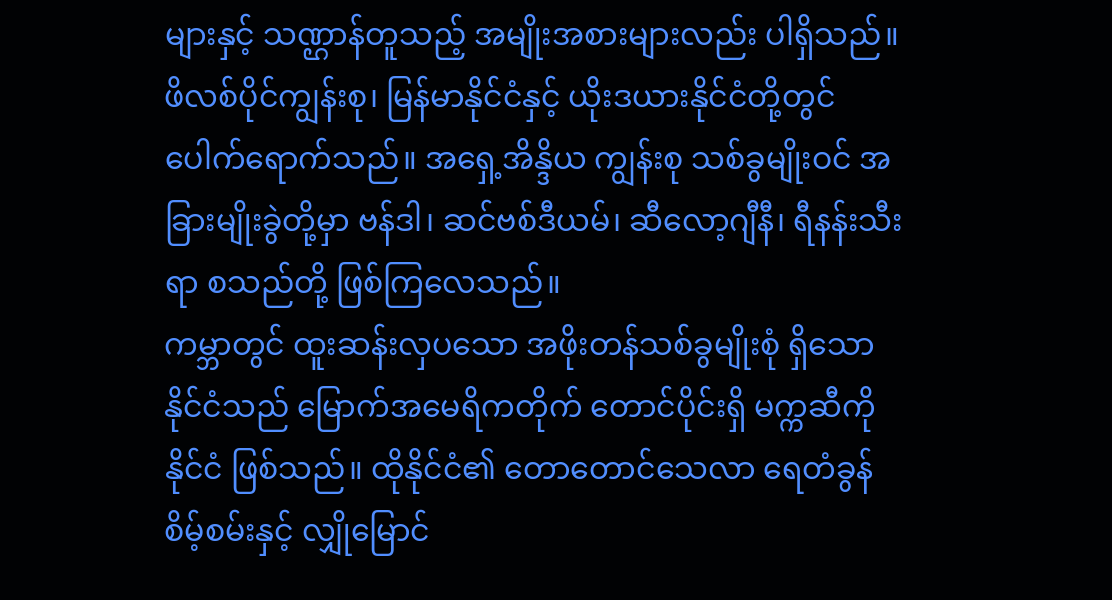များနှင့် သဏ္ဌာန်တူသည့် အမျိုးအစားများလည်း ပါရှိသည်။ ဖိလစ်ပိုင်ကျွန်းစု၊ မြန်မာနိုင်ငံနှင့် ယိုးဒယားနိုင်ငံတို့တွင် ပေါက်ရောက်သည်။ အရှေ့အိန္ဒိယ ကျွန်းစု သစ်ခွမျိုးဝင် အခြားမျိုးခွဲတို့မှာ ဗန်ဒါ၊ ဆင်ဗစ်ဒီယမ်၊ ဆီလော့ဂျီနီ၊ ရီနန်းသီးရာ စသည်တို့ ဖြစ်ကြလေသည်။
ကမ္ဘာတွင် ထူးဆန်းလှပသော အဖိုးတန်သစ်ခွမျိုးစုံ ရှိသော နိုင်ငံသည် မြောက်အမေရိကတိုက် တောင်ပိုင်းရှိ မက္ကဆီကိုနိုင်ငံ ဖြစ်သည်။ ထိုနိုင်ငံ၏ တောတောင်သေလာ ရေတံခွန်စိမ့်စမ်းနှင့် လျှိုမြောင်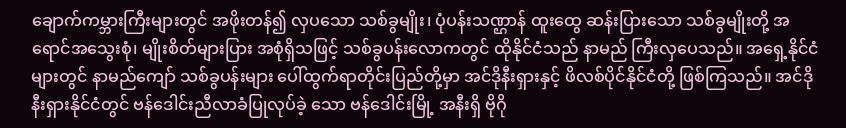ချောက်ကမ္ဘားကြီးများတွင် အဖိုးတန်၍ လှပသော သစ်ခွမျိုး၊ ပုံပန်းသဏ္ဌာန် ထူးထွေ ဆန်းပြားသော သစ်ခွမျိုးတို့ အရောင်အသွေးစုံ၊ မျိုးစိတ်များပြား အစုံရှိသဖြင့် သစ်ခွပန်းလောကတွင် ထိုနိုင်ငံသည် နာမည် ကြီးလှပေသည်။ အရှေ့နိုင်ငံများတွင် နာမည်ကျော် သစ်ခွပန်းများ ပေါ်ထွက်ရာတိုင်းပြည်တို့မှာ အင်ဒိုနီးရှားနှင့် ဖိလစ်ပိုင်နိုင်ငံတို့ ဖြစ်ကြသည်။ အင်ဒိုနီးရှားနိုင်ငံတွင် ဗန်ဒေါင်းညီလာခံပြုလုပ်ခဲ့ သော ဗန်ဒေါင်းမြို့ အနီးရှိ ဗိုဂို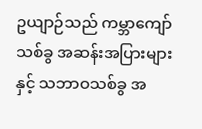ဥယျာဉ်သည် ကမ္ဘာကျော် သစ်ခွ အဆန်းအပြားများနှင့် သဘာဝသစ်ခွ အ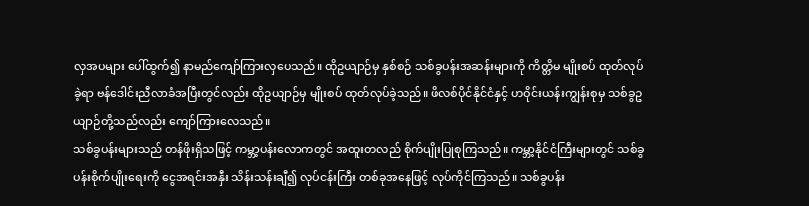လှအပများ ပေါ်ထွက်၍ နာမည်ကျော်ကြားလှပေသည်။ ထိုဥယျာဉ်မှ နှစ်စဉ် သစ်ခွပန်းအဆန်းများကို ကိတ္တိမ မျိုးစပ် ထုတ်လုပ်ခဲ့ရာ ဗန်ဒေါင်းညီလာခံအပြီးတွင်လည်း ထိုဥယျာဉ်မှ မျိုးစပ် ထုတ်လုပ်ခဲ့သည်။ ဖိလစ်ပိုင်နိုင်ငံနှင့် ဟဝိုင်းယန်းကျွန်းစုမှ သစ်ခွဥယျာဉ်တို့သည်လည်း ကျော်ကြားလေသည်။
သစ်ခွပန်းများသည် တန်ဖိုးရှိသဖြင့် ကမ္ဘာ့ပန်းလောကတွင် အထူးတလည် စိုက်ပျိုးပြုစုကြသည်။ ကမ္ဘာ့နိုင်ငံကြီးများတွင် သစ်ခွပန်းစိုက်ပျိုးရေးကို ငွေအရင်းအနှီး သိန်းသန်းချီ၍ လုပ်ငန်းကြီး တစ်ခုအနေဖြင့် လုပ်ကိုင်ကြသည်။ သစ်ခွပန်း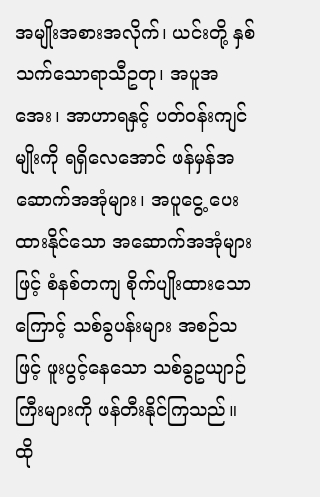အမျိုးအစားအလိုက်၊ ယင်းတို့ နှစ်သက်သောရာသီဥတု၊ အပူအအေး၊ အာဟာရနှင့် ပတ်ဝန်းကျင်မျိုးကို ရရှိလေအောင် ဖန်မှန်အဆောက်အအုံများ၊ အပူငွေ့ ပေးထားနိုင်သော အဆောက်အအုံများဖြင့် စံနစ်တကျ စိုက်ပျိုးထားသောကြောင့် သစ်ခွပန်းများ အစဉ်သဖြင့် ဖူးပွင့်နေသော သစ်ခွဥယျာဉ်ကြီးများကို ဖန်တီးနိုင်ကြသည်။ ထို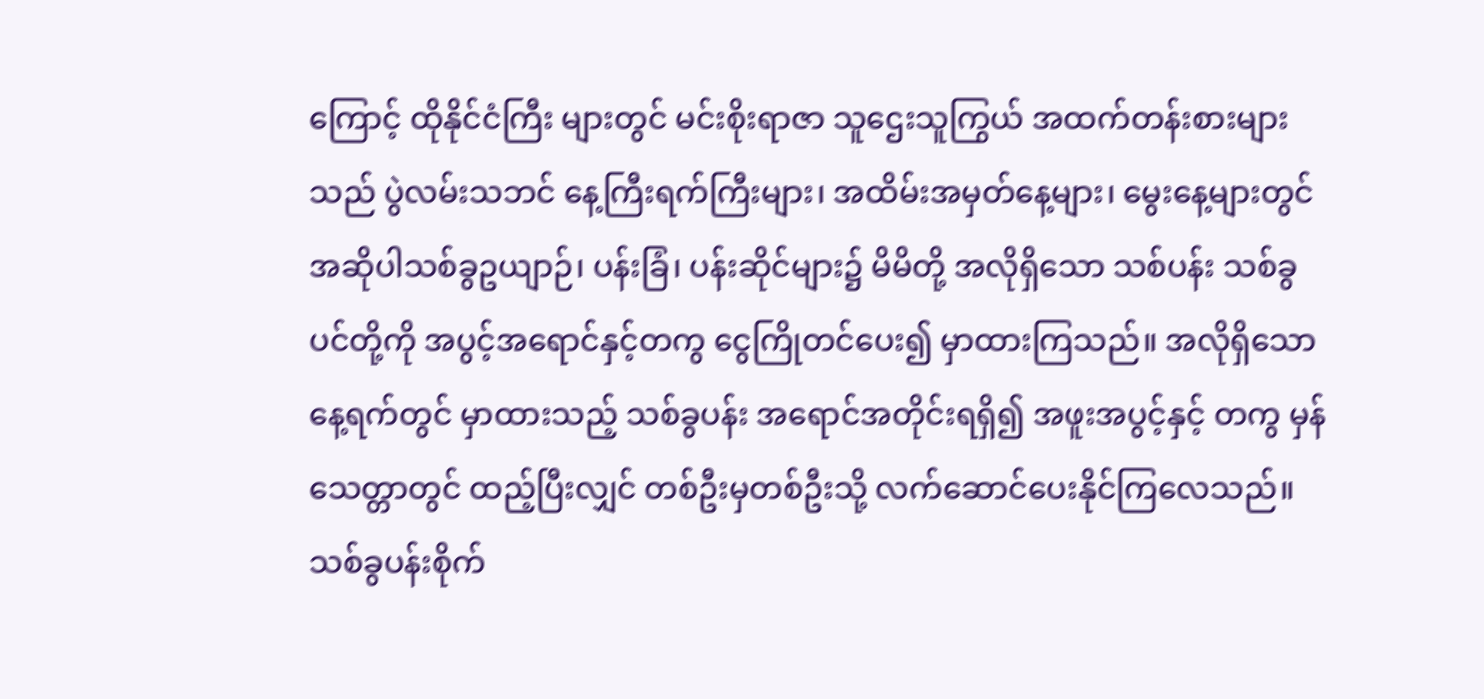ကြောင့် ထိုနိုင်ငံကြီး များတွင် မင်းစိုးရာဇာ သူဌေးသူကြွယ် အထက်တန်းစားများသည် ပွဲလမ်းသဘင် နေ့ကြီးရက်ကြီးများ၊ အထိမ်းအမှတ်နေ့များ၊ မွေးနေ့များတွင် အဆိုပါသစ်ခွဥယျာဉ်၊ ပန်းခြံ၊ ပန်းဆိုင်များ၌ မိမိတို့ အလိုရှိသော သစ်ပန်း သစ်ခွပင်တို့ကို အပွင့်အရောင်နှင့်တကွ ငွေကြိုတင်ပေး၍ မှာထားကြသည်။ အလိုရှိသောနေ့ရက်တွင် မှာထားသည့် သစ်ခွပန်း အရောင်အတိုင်းရရှိ၍ အဖူးအပွင့်နှင့် တကွ မှန်သေတ္တာတွင် ထည့်ပြီးလျှင် တစ်ဦးမှတစ်ဦးသို့ လက်ဆောင်ပေးနိုင်ကြလေသည်။
သစ်ခွပန်းစိုက်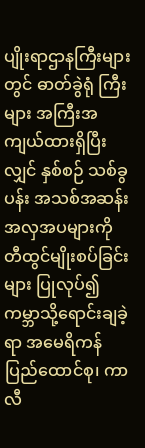ပျိုးရာဌာနကြီးများတွင် ဓာတ်ခွဲရုံ ကြီးများ အကြီးအကျယ်ထားရှိပြီးလျှင် နှစ်စဉ် သစ်ခွပန်း အသစ်အဆန်း အလှအပများကို တီထွင်မျိုးစပ်ခြင်းများ ပြုလုပ်၍ ကမ္ဘာသို့ရောင်းချခဲ့ရာ အမေရိကန်ပြည်ထောင်စု၊ ကာလီ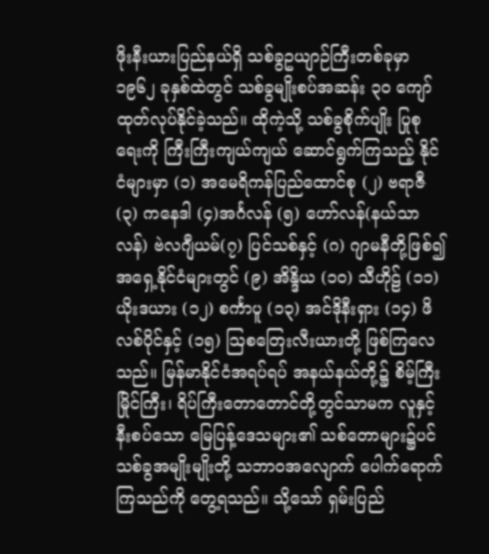ဖိုးနီးယားပြည်နယ်ရှိ သစ်ခွဥယျာဉ်ကြီးတစ်ခုမှာ ၁၉၆၂ ခုနှစ်ထဲတွင် သစ်ခွမျိုးစပ်အဆန်း ၃ဝ ကျော် ထုတ်လုပ်နိုင်ခဲ့သည်။ ထိုကဲ့သို့ သစ်ခွစိုက်ပျိုး ပြုစုရေးကို ကြီးကြီးကျယ်ကျယ် ဆောင်ရွက်ကြသည့် နိုင်ငံများမှာ (၁) အမေရိကန်ပြည်ထောင်စု (၂) ဗရာဇီ (၃) ကနေဒါ (၄)အင်္ဂလန် (၅) ဟော်လန်(နယ်သာလန်) ဗဲလဂျီယမ်(၇) ပြင်သစ်နှင့် (ဂ) ဂျာမနီတို့ဖြစ်၍ အရှေ့နိုင်ငံများတွင် (၉) အိန္ဒိယ (၁ဝ) သီဟိုဠ် (၁၁) ယိုးဒယား (၁၂) စင်္ကာပူ (၁၃) အင်ဒိုနီးရှား (၁၄) ဖိလစ်ပိုင်နှင့် (၁၅) ဩစတြေးလီးယားတို့ ဖြစ်ကြလေသည်။ မြန်မာနိုင်ငံအရပ်ရပ် အနယ်နယ်တို့၌ စိမ့်ကြီး မြိုင်ကြီး၊ ရိပ်ကြီးတောတောင်တို့တွင်သာမက လူနှင့်နီးစပ်သော မြေပြန့်ဒေသများ၏ သစ်တောများ၌ပင် သစ်ခွအမျိုးမျိုးတို့ သဘာဝအလျောက် ပေါက်ရောက်ကြသည်ကို တွေ့ရသည်။ သို့သော် ရှမ်းပြည်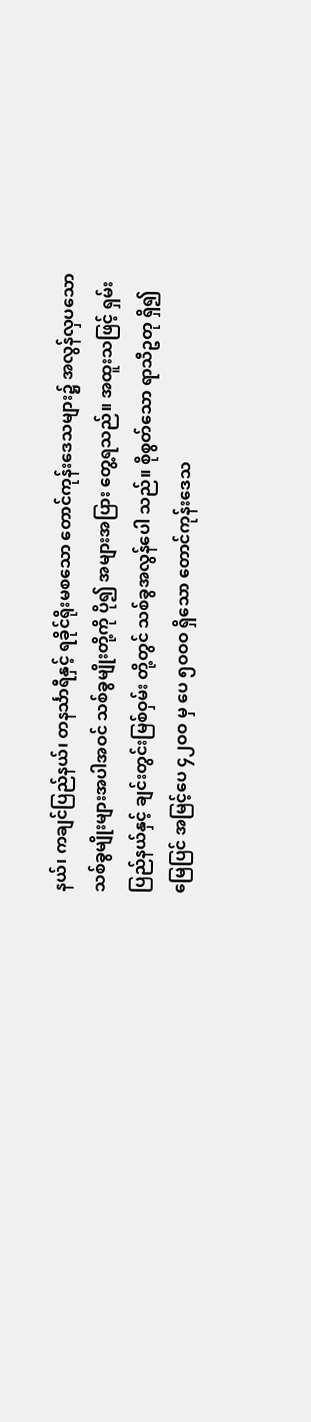နယ်၊ ကချင်ပြည်နယ်၊ တနင်္သာရီနှင့် ရခိုင်ရိုးမစသော တောင်ကုန်းဒေသများ၌ အလွန်လှပသော သစ်ခွမျိုးများအပါအဝင် သစ်ခွမျိုးတို့ကို ပို၍ အများအပြား တွေ့ရသည်။ အထူးသဖြင့် ရှမ်းပြည်နယ်နှင့် ချင်းတွင်းမြစ်ဝှမ်း တို့တွင် သစ်ခွအလွန်ပေါ သည်။ စိုစွတ်သော ရာသီဥတု ရှိ၍ မြေပြင် အမြင့်ပေ ၄၂ဝဝ မှ ပေ ၅ဝဝဝ ရှိသော တောင်ကုန်းဒေသ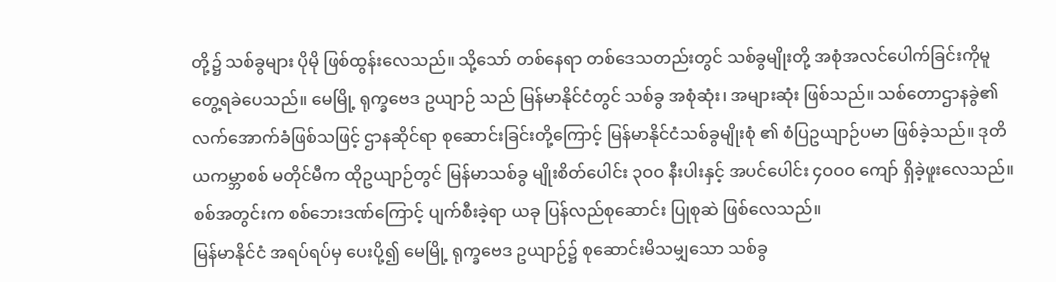တို့၌ သစ်ခွများ ပိုမို ဖြစ်ထွန်းလေသည်။ သို့သော် တစ်နေရာ တစ်ဒေသတည်းတွင် သစ်ခွမျိုးတို့ အစုံအလင်ပေါက်ခြင်းကိုမူ တွေ့ရခဲပေသည်။ မေမြို့ ရုက္ခဗေဒ ဥယျာဉ် သည် မြန်မာနိုင်ငံတွင် သစ်ခွ အစုံဆုံး၊ အများဆုံး ဖြစ်သည်။ သစ်တောဌာနခွဲ၏ လက်အောက်ခံဖြစ်သဖြင့် ဌာနဆိုင်ရာ စုဆောင်းခြင်းတို့ကြောင့် မြန်မာနိုင်ငံသစ်ခွမျိုးစုံ ၏ စံပြဥယျာဉ်ပမာ ဖြစ်ခဲ့သည်။ ဒုတိယကမ္ဘာစစ် မတိုင်မီက ထိုဥယျာဉ်တွင် မြန်မာသစ်ခွ မျိုးစိတ်ပေါင်း ၃ဝဝ နီးပါးနှင့် အပင်ပေါင်း ၄ဝဝဝ ကျော် ရှိခဲ့ဖူးလေသည်။ စစ်အတွင်းက စစ်ဘေးဒဏ်ကြောင့် ပျက်စီးခဲ့ရာ ယခု ပြန်လည်စုဆောင်း ပြုစုဆဲ ဖြစ်လေသည်။
မြန်မာနိုင်ငံ အရပ်ရပ်မှ ပေးပို့၍ မေမြို့ ရုက္ခဗေဒ ဥယျာဉ်၌ စုဆောင်းမိသမျှသော သစ်ခွ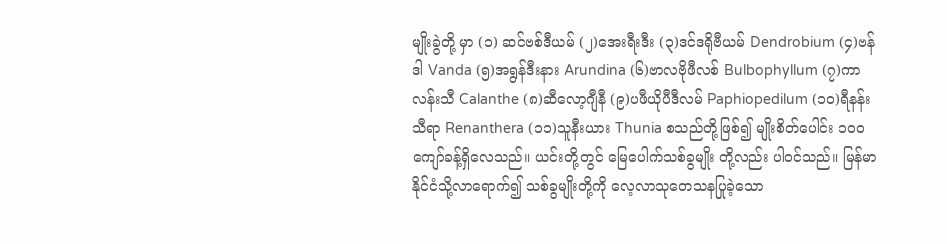မျိုးခွဲတို့ မှာ (၁) ဆင်ဗစ်ဒီယမ် (၂)အေးရီးဒီး (၃)ဒင်ဒရိုဗီယမ် Dendrobium (၄)ဗန်ဒါ Vanda (၅)အရွန်ဒီးနား Arundina (၆)ဗာလဗိုဖီလစ် Bulbophyllum (၇)ကာလန်းသီ Calanthe (၈)ဆီလော့ဂျီနီ (၉)ပဖီယိုပီဒီလမ် Paphiopedilum (၁ဝ)ရီနန်းသီရာ Renanthera (၁၁)သူနီးယား Thunia စသည်တို့ဖြစ်၍ မျိုးစိတ်ပေါင်း ၁ဝဝ ကျော်ခန့်ရှိလေသည်။ ယင်းတို့တွင် မြေပေါက်သစ်ခွမျိုး တို့လည်း ပါဝင်သည်။ မြန်မာနိုင်ငံသို့လာရောက်၍ သစ်ခွမျိုးတို့ကို လေ့လာသုတေသနပြုခဲ့သော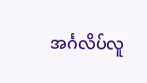အင်္ဂလိပ်လူ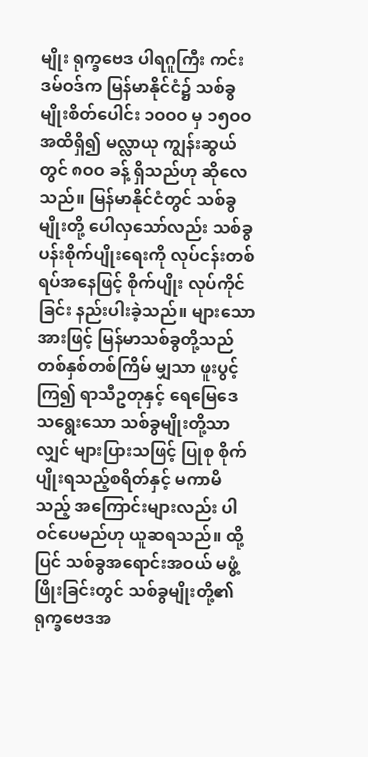မျိုး ရုက္ခဗေဒ ပါရဂူကြီး ကင်းဒမ်ဝဒ်က မြန်မာနိုင်ငံ၌ သစ်ခွမျိုးစိတ်ပေါင်း ၁ဝဝဝ မှ ၁၅ဝဝ အထိရှိ၍ မလ္လာယု ကျွန်းဆွယ်တွင် ၈ဝဝ ခန့် ရှိသည်ဟု ဆိုလေသည်။ မြန်မာနိုင်ငံတွင် သစ်ခွမျိုးတို့ ပေါလှသော်လည်း သစ်ခွပန်းစိုက်ပျိုးရေးကို လုပ်ငန်းတစ်ရပ်အနေဖြင့် စိုက်ပျိုး လုပ်ကိုင်ခြင်း နည်းပါးခဲ့သည်။ များသောအားဖြင့် မြန်မာသစ်ခွတို့သည် တစ်နှစ်တစ်ကြိမ် မျှသာ ဖူးပွင့်ကြ၍ ရာသီဥတုနှင့် ရေမြေဒေသရွေးသော သစ်ခွမျိုးတို့သာလျှင် များပြားသဖြင့် ပြုစု စိုက်ပျိုးရသည့်စရိတ်နှင့် မကာမိသည့် အကြောင်းများလည်း ပါဝင်ပေမည်ဟု ယူဆရသည်။ ထို့ပြင် သစ်ခွအရောင်းအဝယ် မဖွံ့ဖြိုးခြင်းတွင် သစ်ခွမျိုးတို့၏ ရုက္ခဗေဒအ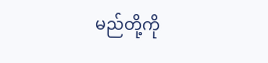မည်တို့ကို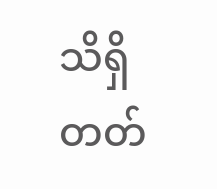သိရှိတတ်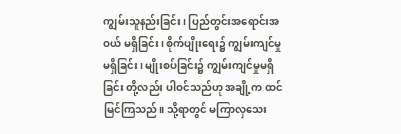ကျွမ်းသူနည်းခြင်း၊ ပြည်တွင်းအရောင်းအဝယ် မရှိခြင်း၊ စိုက်ပျိုးရေး၌ ကျွမ်းကျင်မှုမရှိခြင်း၊ မျိုးစပ်ခြင်း၌ ကျွမ်းကျင်မှုမရှိခြင်း တို့လည်း ပါဝင်သည်ဟု အချို့က ထင်မြင်ကြသည်။ သို့ရာတွင် မကြာလှသေး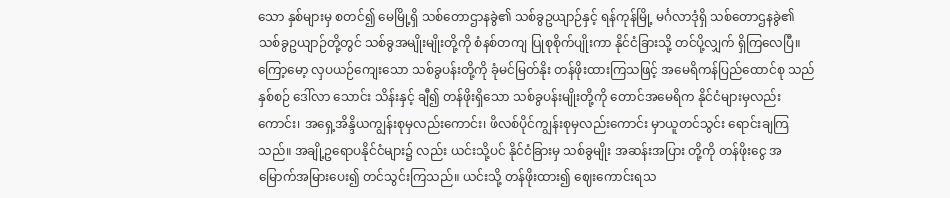သော နှစ်များမှ စတင်၍ မေမြို့ရှိ သစ်တောဌာနခွဲ၏ သစ်ခွဥယျာဉ်နှင့် ရန်ကုန်မြို့ မင်္ဂလာဒုံရှိ သစ်တောဌနခွဲ၏ သစ်ခွဥယျာဉ်တို့တွင် သစ်ခွအမျိုးမျိုးတို့ကို စံနစ်တကျ ပြုစုစိုက်ပျိုးကာ နိုင်ငံခြားသို့ တင်ပို့လျှက် ရှိကြလေပြီ။ ကြော့မော့ လှပယဉ်ကျေးသော သစ်ခွပန်းတို့ကို ခုံမင်မြတ်နိုး တန်ဖိုးထားကြသဖြင့် အမေရိကန်ပြည်ထောင်စု သည် နှစ်စဉ် ဒေါ်လာ သောင်း သိန်းနှင့် ချီ၍ တန်ဖိုးရှိသော သစ်ခွပန်းမျိုးတို့ကို တောင်အမေရိက နိုင်ငံများမှလည်းကောင်း၊ အရှေ့အိန္ဒိယကျွန်းစုမှလည်းကောင်း၊ ဖိလစ်ပိုင်ကျွန်းစုမှလည်းကောင်း မှာယူတင်သွင်း ရောင်းချကြသည်။ အချို့ဥရောပနိုင်ငံများ၌ လည်း ယင်းသို့ပင် နိုင်ငံခြားမှ သစ်ခွမျိုး အဆန်းအပြား တို့ကို တန်ဖိုးငွေ အမြောက်အမြားပေး၍ တင်သွင်းကြသည်။ ယင်းသို့ တန်ဖိုးထား၍ ဈေးကောင်းရသ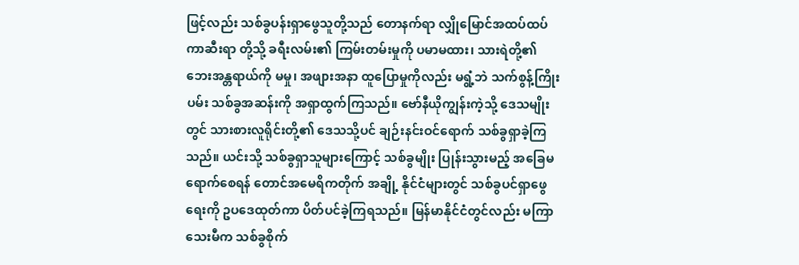ဖြင့်လည်း သစ်ခွပန်းရှာဖွေသူတို့သည် တောနက်ရာ လျှိုမြောင်အထပ်ထပ် ကာဆီးရာ တို့သို့ ခရီးလမ်း၏ ကြမ်းတမ်းမှုကို ပမာမထား၊ သားရဲတို့၏ ဘေးအန္တရာယ်ကို မမှု၊ အဖျားအနာ ထူပြောမှုကိုလည်း မရွံ့ဘဲ သက်စွန့်ကြိုးပမ်း သစ်ခွအဆန်းကို အရှာထွက်ကြသည်။ ဗော်နီယိုကျွန်းကဲ့သို့ ဒေသမျိုးတွင် သားစားလူရိုင်းတို့၏ ဒေသသို့ပင် ချဉ်းနင်းဝင်ရောက် သစ်ခွရှာခဲ့ကြသည်။ ယင်းသို့ သစ်ခွရှာသူများကြောင့် သစ်ခွမျိုး ပြုန်းသွားမည့် အခြေမရောက်စေရန် တောင်အမေရိကတိုက် အချို့ နိုင်ငံများတွင် သစ်ခွပင်ရှာဖွေရေးကို ဥပဒေထုတ်ကာ ပိတ်ပင်ခဲ့ကြရသည်။ မြန်မာနိုင်ငံတွင်လည်း မကြာသေးမီက သစ်ခွစိုက်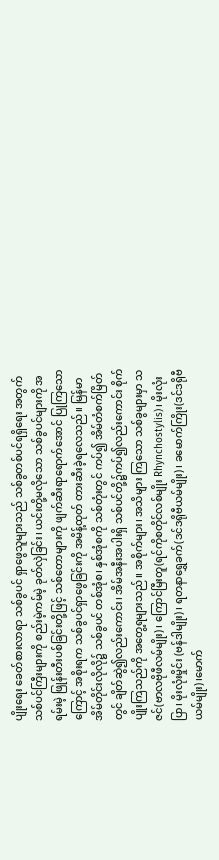ပျိုးရေး ခေတ်စားလာရာ သစ်ခွပင် ရှာဖွေသူများသည် သစ်ခွတစ်ပင်ရရှိရေး အတွက် သစ်ပင်ကြီးများကို စည်းမဲ့ကမ်မဲ့ ခုတ်လှဲခြင်း၊ ယင်းတို့မလိုသော သစ်ခွပင်များကို အရမ်းမဲ့ ဖြုန်းတီးပစ်ခြင်းတို့ဖြင့် သစ်တောများကို ဖျက်ဆီးရာရောက်အောင် ပြုကြသောကြောင့် အစိုးရက သစ်ခွပင်ရှာဖွေခြင်းကို အမိန့်ထုတ် တားဆီးခဲ့ရလေသည်။ မြန်မာ အိမ်တိုင်းလိုလို၌ သစ်ခွပင် တစ်အုံစ၊ နှစ်အုံစကို သစ်တုံးတွင် ကပ်၍ အိမ်တံစက်မြိတ်တွင် ချိတ်ဆွဲ၍လည်းကောင်း၊ အိမ်အနီးအပါးရှိ သစ်ပင်တို့၌ကပ်၍လည်းကောင်း စိုက်ပျိုးကြသည်ကို အတွေ့ရများသည်။ အစိုက်များ၊ အသိများ ကြသော သစ်ခွများမှာ သဇင်(ဗာလဗိုဖီလမ်မျိုး)၊ ကြောင်မြီးတူ(ရင်ကိုစတိုင်လစ်မျိုး Rhynchostylis)၊ မိုးလုံးပြာ၊ မိုးလုံးမှိုင်း (ဗန်ဒါမျိုး)၊ ရတနာရွှေခက်(ဒင်ဒရိုဗီယမ်မျိုး)၊ ခမောက်ကြိုး(ဒင်ဒရိုဗီယမ်မျိုး)၊မောက်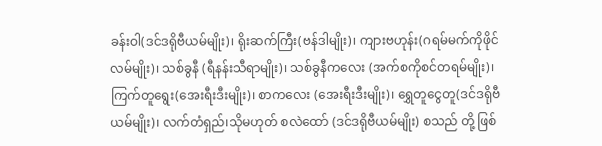ခန်းဝါ(ဒင်ဒရိုဗီယမ်မျိုး)၊ ရိုးဆက်ကြီး(ဗန်ဒါမျိုး)၊ ကျားဗဟုန်း(ဂရမ်မက်ကိုဖိုင်လမ်မျိုး)၊ သစ်ခွနီ (ရီနန်းသီရာမျိုး)၊ သစ်ခွနီကလေး (အက်စကိုစင်တရမ်မျိုး)၊ ကြက်တူရွေး(အေးရီးဒီးမျိုး)၊ စာကလေး (အေးရီးဒီးမျိုး)၊ ရွှေတူငွေတူ(ဒင်ဒရိုဗီယမ်မျိုး)၊ လက်တံရှည်၊သိုမဟုတ် စလဲထော် (ဒင်ဒရိုဗီယမ်မျိုး) စသည် တို့ ဖြစ်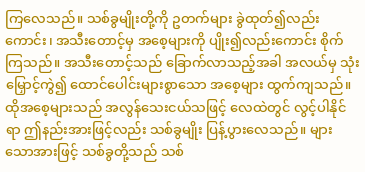ကြလေသည်။ သစ်ခွမျိုးတို့ကို ဥတက်များ ခွဲထုတ်၍လည်းကောင်း၊ အသီးတောင့်မှ အစေ့များကို ပျိုး၍လည်းကောင်း စိုက်ကြသည်။ အသီးတောင့်သည် ခြောက်လာသည့်အခါ အလယ်မှ သုံးမြှောင့်ကွဲ၍ ထောင်ပေါင်းများစွာသော အစေ့များ ထွက်ကျသည်။ ထိုအစေ့များသည် အလွန်သေးငယ်သဖြင့် လေထဲတွင် လွင့်ပါနိုင်ရာ ဤနည်းအားဖြင့်လည်း သစ်ခွမျိုး ပြန့်ပွားလေသည်။ များသောအားဖြင့် သစ်ခွတို့သည် သစ်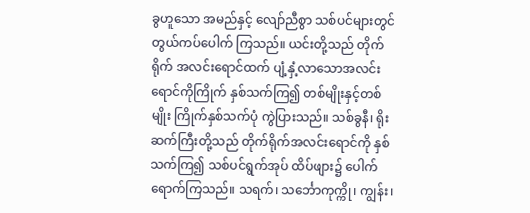ခွဟူသော အမည်နှင့် လျော်ညီစွာ သစ်ပင်များတွင် တွယ်ကပ်ပေါက် ကြသည်။ ယင်းတို့သည် တိုက်ရိုက် အလင်းရောင်ထက် ပျံ့နှံ့လာသောအလင်းရောင်ကိုကြိုက် နှစ်သက်ကြ၍ တစ်မျိုးနှင့်တစ်မျိုး ကြိုက်နှစ်သက်ပုံ ကွဲပြားသည်။ သစ်ခွနီ၊ ရိုးဆက်ကြီးတို့သည် တိုက်ရိုက်အလင်းရောင်ကို နှစ်သက်ကြ၍ သစ်ပင်ရွက်အုပ် ထိပ်ဖျား၌ ပေါက်ရောက်ကြသည်။ သရက်၊ သင်္ဘောကုက္ကို၊ ကျွန်း၊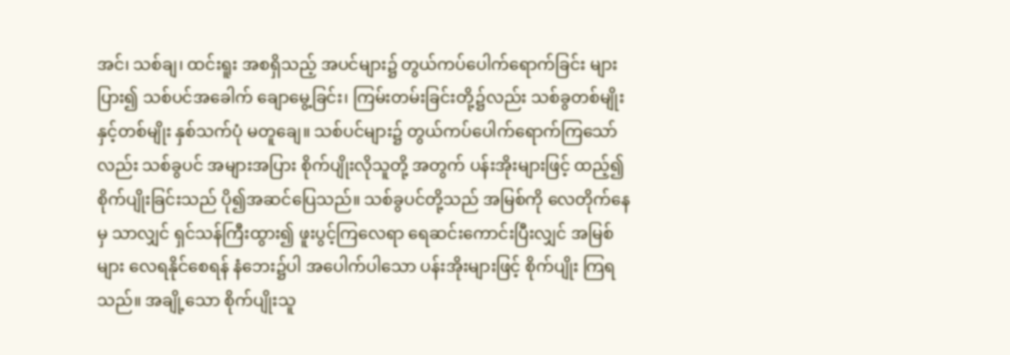အင်၊ သစ်ချ၊ ထင်းရူး အစရှိသည့် အပင်များ၌ တွယ်ကပ်ပေါက်ရောက်ခြင်း များပြား၍ သစ်ပင်အခေါက် ချောမွေ့ခြင်း၊ ကြမ်းတမ်းခြင်းတို့၌လည်း သစ်ခွတစ်မျိုးနှင့်တစ်မျိုး နှစ်သက်ပုံ မတူချေ။ သစ်ပင်များ၌ တွယ်ကပ်ပေါက်ရောက်ကြသော်လည်း သစ်ခွပင် အများအပြား စိုက်ပျိုးလိုသူတို့ အတွက် ပန်းအိုးများဖြင့် ထည့်၍ စိုက်ပျိုးခြင်းသည် ပို၍အဆင်ပြေသည်။ သစ်ခွပင်တို့သည် အမြစ်ကို လေတိုက်နေမှ သာလျှင် ရှင်သန်ကြီးထွား၍ ဖူးပွင့်ကြလေရာ ရေဆင်းကောင်းပြီးလျှင် အမြစ်များ လေရနိုင်စေရန် နံဘေး၌ပါ အပေါက်ပါသော ပန်းအိုးများဖြင့် စိုက်ပျိုး ကြရသည်။ အချို့သော စိုက်ပျိုးသူ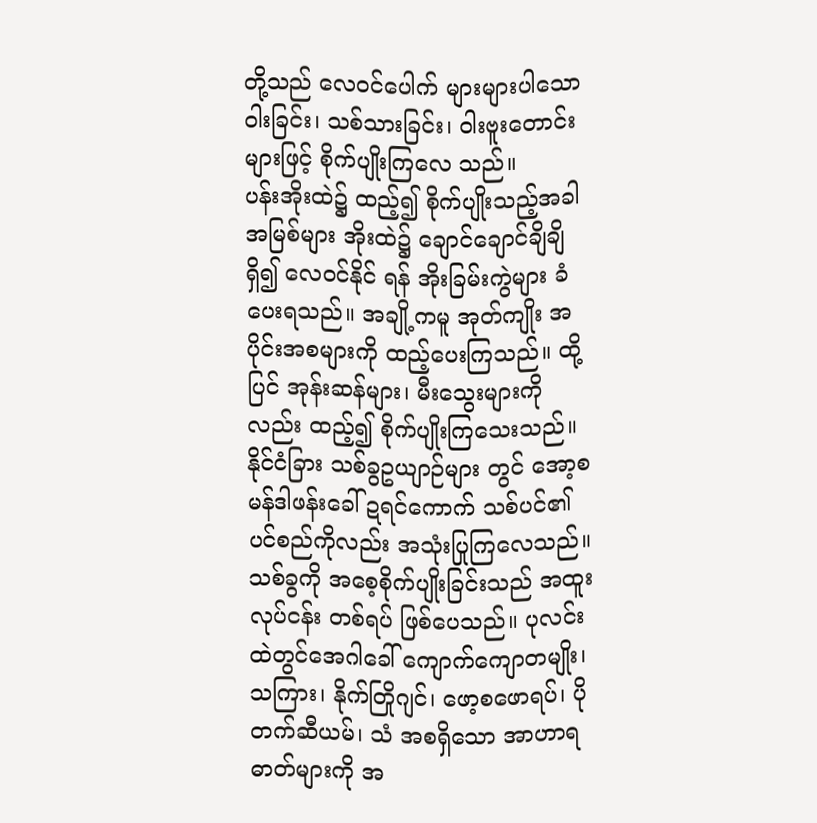တို့သည် လေဝင်ပေါက် များများပါသော ဝါးခြင်း၊ သစ်သားခြင်း၊ ဝါးဗူးတောင်းများဖြင့် စိုက်ပျိုးကြလေ သည်။
ပန်းအိုးထဲ၌ ထည့်၍ စိုက်ပျိုးသည့်အခါ အမြစ်များ အိုးထဲ၌ ချောင်ချောင်ချိချိရှိ၍ လေဝင်နိုင် ရန် အိုးခြမ်းကွဲများ ခံပေးရသည်။ အချို့ကမူ အုတ်ကျိုး အပိုင်းအစများကို ထည့်ပေးကြသည်။ ထို့ပြင် အုန်းဆန်များ၊ မီးသွေးများကိုလည်း ထည့်၍ စိုက်ပျိုးကြသေးသည်။ နိုင်ငံခြား သစ်ခွဥယျာဉ်များ တွင် အော့စမန်ဒါဖန်းခေါ် ဍရင်ကောက် သစ်ပင်၏ ပင်စည်ကိုလည်း အသုံးပြုကြလေသည်။ သစ်ခွကို အစေ့စိုက်ပျိုးခြင်းသည် အထူးလုပ်ငန်း တစ်ရပ် ဖြစ်ပေသည်။ ပုလင်းထဲတွင်အေဂါခေါ် ကျောက်ကျောတမျိုး၊ သကြား၊ နိုက်တြိုဂျင်၊ ဖော့စဖောရပ်၊ ပိုတက်ဆီယမ်၊ သံ အစရှိသော အာဟာရ ဓာတ်များကို အ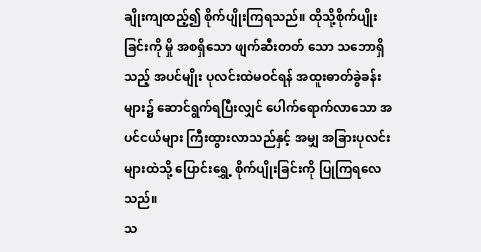ချိုးကျထည့်၍ စိုက်ပျိုးကြရသည်။ ထိုသို့စိုက်ပျိုးခြင်းကို မှို အစရှိသော ဖျက်ဆီးတတ် သော သဘောရှိသည့် အပင်မျိုး ပုလင်းထဲမဝင်ရန် အထူးဓာတ်ခွဲခန်းများ၌ ဆောင်ရွက်ရပြီးလျှင် ပေါက်ရောက်လာသော အပင်ငယ်များ ကြီးထွားလာသည်နှင့် အမျှ အခြားပုလင်းများထဲသို့ ပြောင်းရွှေ့ စိုက်ပျိုးခြင်းကို ပြုကြရလေသည်။
သ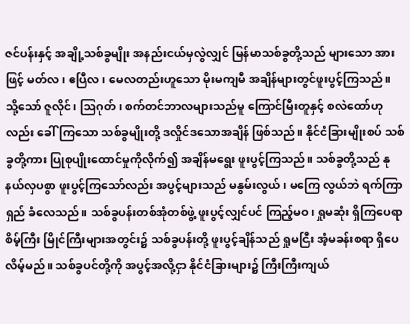ဇင်ပန်းနှင့် အချို့သစ်ခွမျိုး အနည်းငယ်မှလွဲလျှင် မြန်မာသစ်ခွတို့သည် များသော အားဖြင့် မတ်လ၊ ဧပြီလ၊ မေလတည်းဟူသော မိုးမကျမီ အချိန်များတွင်ဖူးပွင့်ကြသည်။ သို့သော် ဇူလိုင်၊ ဩဂုတ်၊ စက်တင်ဘာလများသည်မူ ကြောင်မြီးတူနှင့် စလဲထော်ဟုလည်း ခေါ်ကြသော သစ်ခွမျိုးတို့ ဒလှိုင်ဒသောအချိန် ဖြစ်သည်။ နိုင်ငံခြားမျိုးစပ် သစ်ခွတို့ကား ပြုစုပျိုးထောင်မှုကိုလိုက်၍ အချိန်မရွေး ဖူးပွင့်ကြသည်။ သစ်ခွတို့သည် နုနယ်လှပစွာ ဖူးပွင့်ကြသော်လည်း အပွင့်များသည် မနွမ်းလွယ်၊ မကြေ လွယ်ဘဲ ရက်ကြာရှည် ခံလေသည်။ သစ်ခွပန်းတစ်အုံတစ်ဖွဲ့ ဖူးပွင့်လျှင်ပင် ကြည့်မဝ၊ ရှုမဆုံး ရှိကြပေရာ စိမ့်ကြီး မြိုင်ကြီးများအတွင်း၌ သစ်ခွပန်းတို့ ဖူးပွင့်ချိန်သည် ရှုမငြီး အံ့မခန်းစရာ ရှိပေလိမ့်မည်။ သစ်ခွပင်တို့ကို အပွင့်အလို့ငှာ နိုင်ငံခြားများ၌ ကြီးကြီးကျယ်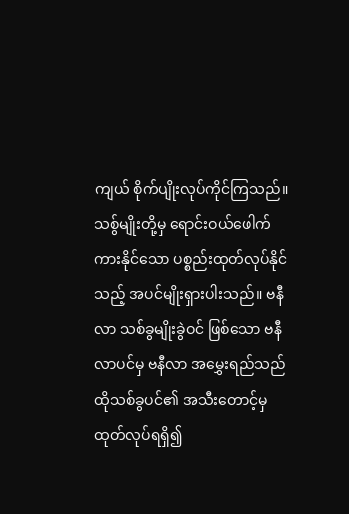ကျယ် စိုက်ပျိုးလုပ်ကိုင်ကြသည်။ သစွ်မျိုးတို့မှ ရောင်းဝယ်ဖေါက်ကားနိုင်သော ပစ္စည်းထုတ်လုပ်နိုင်သည့် အပင်မျိုးရှားပါးသည်။ ဗနီလာ သစ်ခွမျိုးခွဲဝင် ဖြစ်သော ဗနီလာပင်မှ ဗနီလာ အမွှေးရည်သည် ထိုသစ်ခွပင်၏ အသီးတောင့်မှ ထုတ်လုပ်ရရှိ၍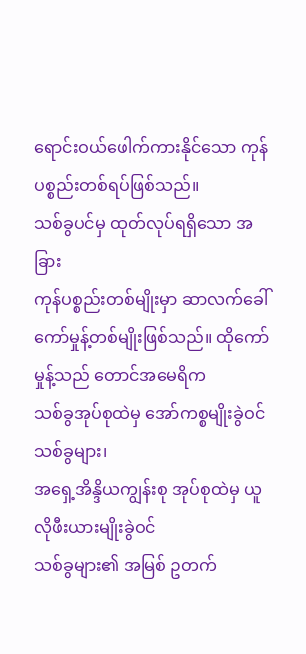ရောင်းဝယ်ဖေါက်ကားနိုင်သော ကုန်ပစ္စည်းတစ်ရပ်ဖြစ်သည်။
သစ်ခွပင်မှ ထုတ်လုပ်ရရှိသော အခြား
ကုန်ပစ္စည်းတစ်မျိုးမှာ ဆာလက်ခေါ်
ကော်မှုန့်တစ်မျိုးဖြစ်သည်။ ထိုကော်မှုန့်သည် တောင်အမေရိက
သစ်ခွအုပ်စုထဲမှ အော်ကစ္စမျိုးခွဲဝင်သစ်ခွများ၊
အရှေ့အိန္ဒိယကျွန်းစု အုပ်စုထဲမှ ယူလိုဖီးယားမျိုးခွဲဝင်
သစ်ခွများ၏ အမြစ် ဥတက်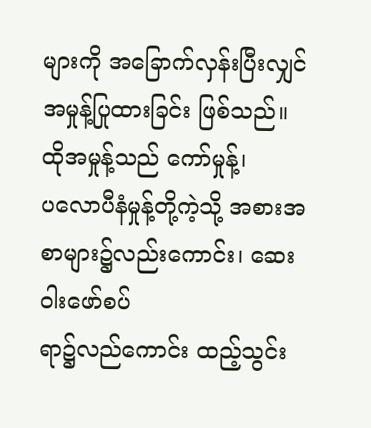များကို အခြောက်လှန်းပြီးလျှင်
အမှုန့်ပြုထားခြင်း ဖြစ်သည်။ ထိုအမှုန့်သည် ကော်မှုန့်၊
ပလောပီနံမှုန့်တို့ကဲ့သို့ အစားအစာများ၌လည်းကောင်း၊ ဆေးဝါးဖော်စပ်
ရာ၌လည်ကောင်း ထည့်သွင်း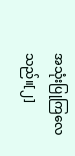အသုံးပြုကြလေသည်။[၂]